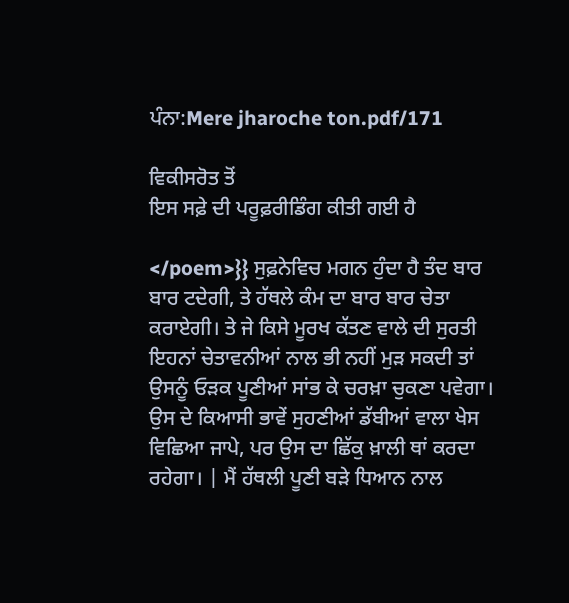ਪੰਨਾ:Mere jharoche ton.pdf/171

ਵਿਕੀਸਰੋਤ ਤੋਂ
ਇਸ ਸਫ਼ੇ ਦੀ ਪਰੂਫ਼ਰੀਡਿੰਗ ਕੀਤੀ ਗਈ ਹੈ

</poem>}} ਸੁਫ਼ਨੇਵਿਚ ਮਗਨ ਹੁੰਦਾ ਹੈ ਤੰਦ ਬਾਰ ਬਾਰ ਟਦੇਗੀ, ਤੇ ਹੱਥਲੇ ਕੰਮ ਦਾ ਬਾਰ ਬਾਰ ਚੇਤਾ ਕਰਾਏਗੀ। ਤੇ ਜੇ ਕਿਸੇ ਮੂਰਖ ਕੱਤਣ ਵਾਲੇ ਦੀ ਸੁਰਤੀ ਇਹਨਾਂ ਚੇਤਾਵਨੀਆਂ ਨਾਲ ਭੀ ਨਹੀਂ ਮੁੜ ਸਕਦੀ ਤਾਂ ਉਸਨੂੰ ਓੜਕ ਪੂਣੀਆਂ ਸਾਂਭ ਕੇ ਚਰਖ਼ਾ ਚੁਕਣਾ ਪਵੇਗਾ। ਉਸ ਦੇ ਕਿਆਸੀ ਭਾਵੇਂ ਸੁਹਣੀਆਂ ਡੱਬੀਆਂ ਵਾਲਾ ਖੇਸ ਵਿਛਿਆ ਜਾਪੇ, ਪਰ ਉਸ ਦਾ ਛਿੱਕੁ ਖ਼ਾਲੀ ਥਾਂ ਕਰਦਾ ਰਹੇਗਾ। | ਮੈਂ ਹੱਥਲੀ ਪੂਣੀ ਬੜੇ ਧਿਆਨ ਨਾਲ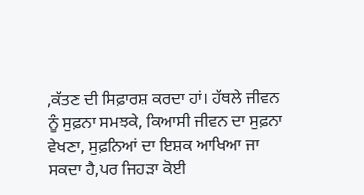,ਕੱਤਣ ਦੀ ਸਿਫ਼ਾਰਸ਼ ਕਰਦਾ ਹਾਂ। ਹੱਥਲੇ ਜੀਵਨ ਨੂੰ ਸੁਫ਼ਨਾ ਸਮਝਕੇ, ਕਿਆਸੀ ਜੀਵਨ ਦਾ ਸੁਫ਼ਨਾ ਵੇਖਣਾ, ਸੁਫ਼ਨਿਆਂ ਦਾ ਇਸ਼ਕ ਆਖਿਆ ਜਾ ਸਕਦਾ ਹੈ,ਪਰ ਜਿਹੜਾ ਕੋਈ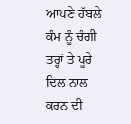ਆਪਣੇ ਹੱਬਲੇ ਕੰਮ ਨੂੰ ਚੰਗੀ ਤਰ੍ਹਾਂ ਤੇ ਪੂਰੇ ਦਿਲ ਨਾਲ ਕਰਨ ਦੀ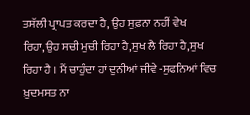ਤਸੱਲੀ ਪ੍ਰਾਪਤ ਕਰਦਾ ਹੈ, ਉਹ ਸੁਫ਼ਨਾ ਨਹੀਂ ਵੇਖ ਰਿਹਾ,ਉਹ ਸਚੀ ਮੁਚੀ ਰਿਹਾ ਹੈ,ਸੁਖ ਲੈ ਰਿਹਾ ਹੈ,ਸੁਖ ਰਿਹਾ ਹੈ । ਮੈਂ ਚਾਹੁੰਦਾ ਹਾਂ ਦੁਨੀਆਂ ਜੀਵੇ -ਸੁਫਨਿਆਂ ਵਿਚ ਖ਼ੁਦਮਸਤ ਨਾ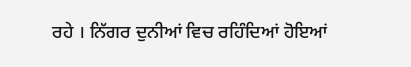ਰਹੇ । ਨਿੱਗਰ ਦੁਨੀਆਂ ਵਿਚ ਰਹਿੰਦਿਆਂ ਹੋਇਆਂ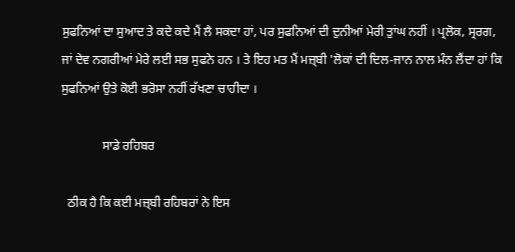ਸੁਫਨਿਆਂ ਦਾ ਸੁਆਦ ਤੇ ਕਦੇ ਕਦੇ ਮੈਂ ਲੈ ਸਕਦਾ ਹਾਂ, ਪਰ ਸੁਫਨਿਆਂ ਦੀ ਦੁਨੀਆਂ ਮੇਰੀ ਤੁਾਂਘ ਨਹੀਂ । ਪ੍ਰਲੋਕ, ਸ੍ਰਰਗ, ਜਾਂ ਦੇਵ ਨਗਰੀਆਂ ਮੇਰੇ ਲਈ ਸਭ ਸੁਫਨੇ ਹਨ । ਤੇ ਇਹ ਮਤ ਮੈਂ ਮਜ਼੍ਬੀ 'ਲੋਕਾਂ ਦੀ ਦਿਲ-ਜਾਨ ਨਾਲ ਮੰਨ ਲੈਂਦਾ ਹਾਂ ਕਿ ਸੁਫਨਿਆਂ ਉਤੇ ਕੋਈ ਭਰੋਸਾ ਨਹੀਂ ਰੱਖਣਾ ਚਾਹੀਦਾ ।

             ਸਾਡੇ ਰਹਿਬਰ

  ਠੀਕ ਹੈ ਕਿ ਕਈ ਮਜ਼੍ਬੀ ਰਹਿਬਰਾਂ ਨੇ ਇਸ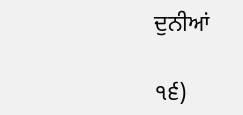ਦੁਨੀਆਂ

੧੬)